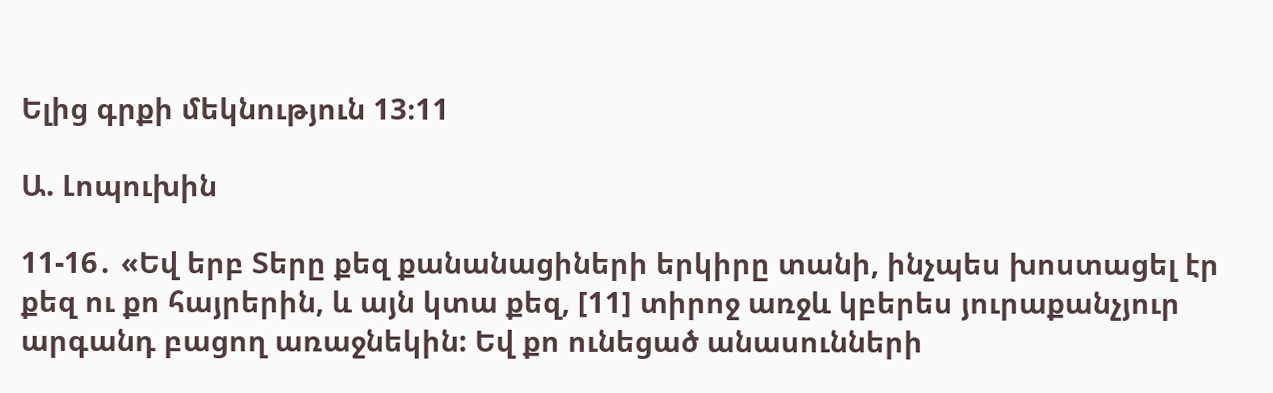Ելից գրքի մեկնություն 13։11

Ա. Լոպուխին

11-16․ «Եվ երբ Տերը քեզ քանանացիների երկիրը տանի, ինչպես խոստացել էր քեզ ու քո հայրերին, և այն կտա քեզ, [11] տիրոջ առջև կբերես յուրաքանչյուր արգանդ բացող առաջնեկին: Եվ քո ունեցած անասունների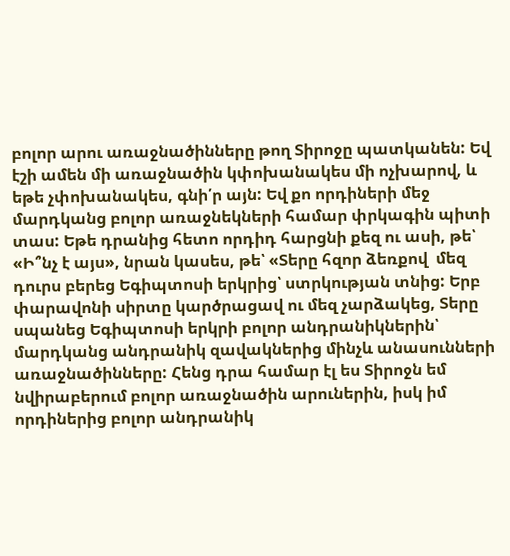բոլոր արու առաջնածինները թող Տիրոջը պատկանեն: Եվ էշի ամեն մի առաջնածին կփոխանակես մի ոչխարով, և եթե չփոխանակես, գնի՛ր այն: Եվ քո որդիների մեջ մարդկանց բոլոր առաջնեկների համար փրկագին պիտի տաս: Եթե դրանից հետո որդիդ հարցնի քեզ ու ասի, թե՝ «Ի՞նչ է այս», նրան կասես, թե՝ «Տերը հզոր ձեռքով  մեզ դուրս բերեց Եգիպտոսի երկրից՝ ստրկության տնից: Երբ փարավոնի սիրտը կարծրացավ ու մեզ չարձակեց, Տերը սպանեց Եգիպտոսի երկրի բոլոր անդրանիկներին՝ մարդկանց անդրանիկ զավակներից մինչև անասունների առաջնածինները: Հենց դրա համար էլ ես Տիրոջն եմ նվիրաբերում բոլոր առաջնածին արուներին, իսկ իմ որդիներից բոլոր անդրանիկ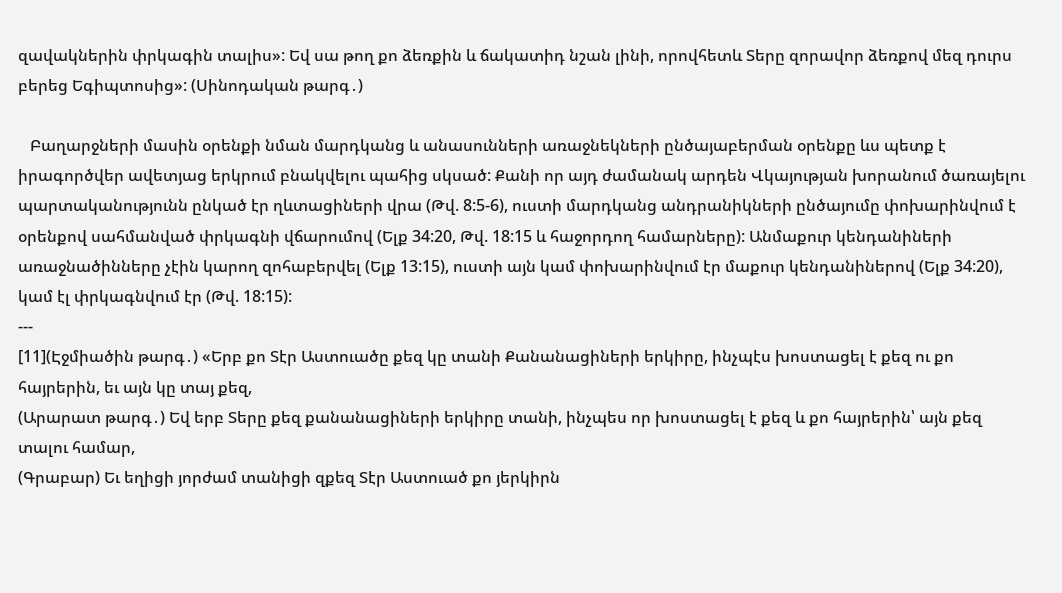զավակներին փրկագին տալիս»: Եվ սա թող քո ձեռքին և ճակատիդ նշան լինի, որովհետև Տերը զորավոր ձեռքով մեզ դուրս բերեց Եգիպտոսից»: (Սինոդական թարգ․)

   Բաղարջների մասին օրենքի նման մարդկանց և անասունների առաջնեկների ընծայաբերման օրենքը ևս պետք է իրագործվեր ավետյաց երկրում բնակվելու պահից սկսած: Քանի որ այդ ժամանակ արդեն Վկայության խորանում ծառայելու պարտականությունն ընկած էր ղևտացիների վրա (Թվ. 8:5-6), ուստի մարդկանց անդրանիկների ընծայումը փոխարինվում է օրենքով սահմանված փրկագնի վճարումով (Ելք 34:20, Թվ. 18:15 և հաջորդող համարները): Անմաքուր կենդանիների առաջնածինները չէին կարող զոհաբերվել (Ելք 13:15), ուստի այն կամ փոխարինվում էր մաքուր կենդանիներով (Ելք 34:20), կամ էլ փրկագնվում էր (Թվ. 18:15):
---
[11](Էջմիածին թարգ․) «Երբ քո Տէր Աստուածը քեզ կը տանի Քանանացիների երկիրը, ինչպէս խոստացել է քեզ ու քո հայրերին, եւ այն կը տայ քեզ,
(Արարատ թարգ․) Եվ երբ Տերը քեզ քանանացիների երկիրը տանի, ինչպես որ խոստացել է քեզ և քո հայրերին՝ այն քեզ տալու համար,
(Գրաբար) Եւ եղիցի յորժամ տանիցի զքեզ Տէր Աստուած քո յերկիրն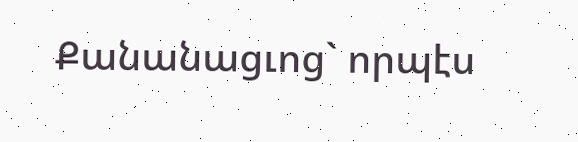Քանանացւոց` որպէս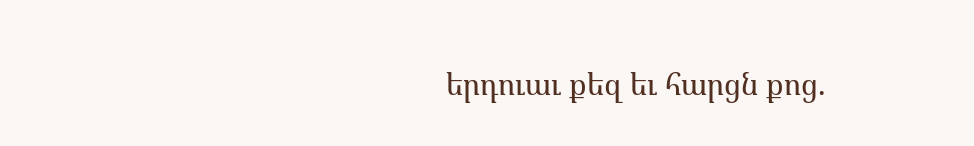երդուաւ քեզ եւ հարցն քոց.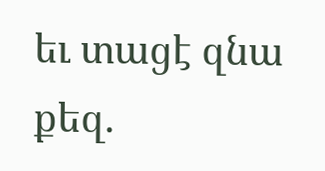եւ տացէ զնա քեզ.